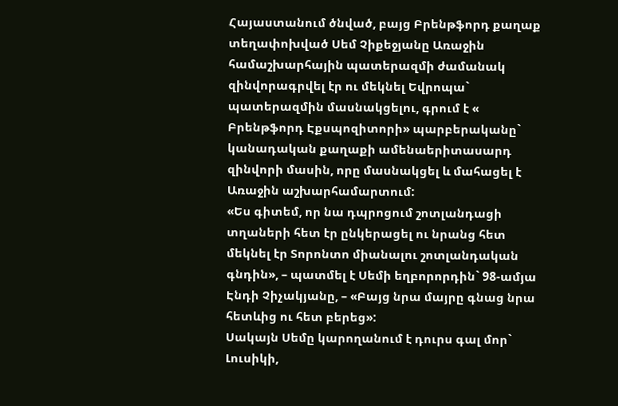Հայաստանում ծնված, բայց Բրենթֆորդ քաղաք տեղափոխված Սեմ Չիքեջյանը Առաջին համաշխարհային պատերազմի ժամանակ զինվորագրվել էր ու մեկնել Եվրոպա` պատերազմին մասնակցելու, գրում է « Բրենթֆորդ Էքսպոզիտորի» պարբերականը` կանադական քաղաքի ամենաերիտասարդ զինվորի մասին, որը մասնակցել և մահացել է Առաջին աշխարհամարտում:
«Ես գիտեմ, որ նա դպրոցում շոտլանդացի տղաների հետ էր ընկերացել ու նրանց հետ մեկնել էր Տորոնտո միանալու շոտլանդական գնդին», – պատմել է Սեմի եղբորորդին` 98-ամյա Էնդի Չիչակյանը, – «Բայց նրա մայրը գնաց նրա հետևից ու հետ բերեց»:
Սակայն Սեմը կարողանում է դուրս գալ մոր` Լուսիկի,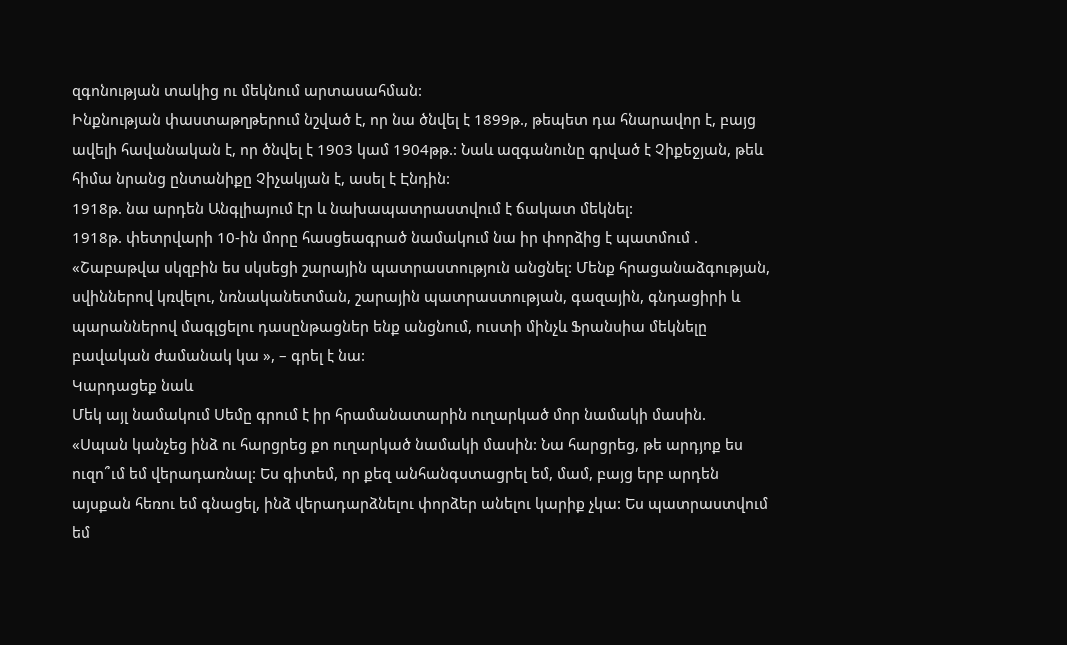զգոնության տակից ու մեկնում արտասահման:
Ինքնության փաստաթղթերում նշված է, որ նա ծնվել է 1899թ., թեպետ դա հնարավոր է, բայց ավելի հավանական է, որ ծնվել է 1903 կամ 1904թթ.: Նաև ազգանունը գրված է Չիքեջյան, թեև հիմա նրանց ընտանիքը Չիչակյան է, ասել է Էնդին:
1918թ. նա արդեն Անգլիայում էր և նախապատրաստվում է ճակատ մեկնել:
1918թ. փետրվարի 10-ին մորը հասցեագրած նամակում նա իր փորձից է պատմում .
«Շաբաթվա սկզբին ես սկսեցի շարային պատրաստություն անցնել: Մենք հրացանաձգության, սվիններով կռվելու, նռնականետման, շարային պատրաստության, գազային, գնդացիրի և պարաններով մագլցելու դասընթացներ ենք անցնում, ուստի մինչև Ֆրանսիա մեկնելը բավական ժամանակ կա », – գրել է նա:
Կարդացեք նաև
Մեկ այլ նամակում Սեմը գրում է իր հրամանատարին ուղարկած մոր նամակի մասին.
«Սպան կանչեց ինձ ու հարցրեց քո ուղարկած նամակի մասին: Նա հարցրեց, թե արդյոք ես ուզո՞ւմ եմ վերադառնալ: Ես գիտեմ, որ քեզ անհանգստացրել եմ, մամ, բայց երբ արդեն այսքան հեռու եմ գնացել, ինձ վերադարձնելու փորձեր անելու կարիք չկա: Ես պատրաստվում եմ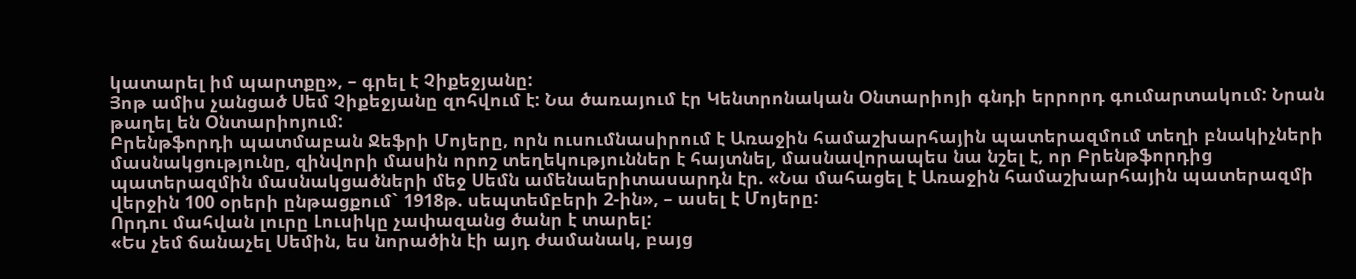կատարել իմ պարտքը», – գրել է Չիքեջյանը:
Յոթ ամիս չանցած Սեմ Չիքեջյանը զոհվում է: Նա ծառայում էր Կենտրոնական Օնտարիոյի գնդի երրորդ գումարտակում: Նրան թաղել են Օնտարիոյում:
Բրենթֆորդի պատմաբան Ջեֆրի Մոյերը, որն ուսումնասիրում է Առաջին համաշխարհային պատերազմում տեղի բնակիչների մասնակցությունը, զինվորի մասին որոշ տեղեկություններ է հայտնել, մասնավորապես նա նշել է, որ Բրենթֆորդից պատերազմին մասնակցածների մեջ Սեմն ամենաերիտասարդն էր. «Նա մահացել է Առաջին համաշխարհային պատերազմի վերջին 100 օրերի ընթացքում` 1918թ. սեպտեմբերի 2-ին», – ասել է Մոյերը:
Որդու մահվան լուրը Լուսիկը չափազանց ծանր է տարել:
«Ես չեմ ճանաչել Սեմին, ես նորածին էի այդ ժամանակ, բայց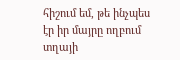հիշում եմ, թե ինչպես էր իր մայրը ողբում տղայի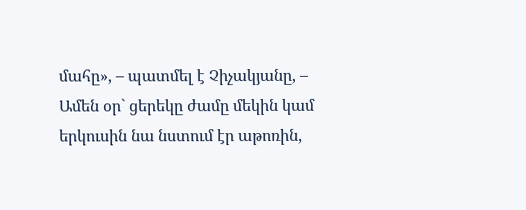մահը», – պատմել է Չիչակյանը, – Ամեն օր` ցերեկը ժամը մեկին կամ երկուսին նա նստում էր աթոռին,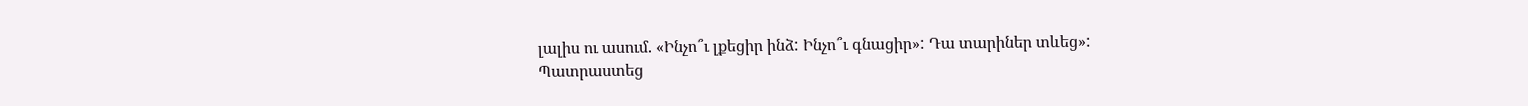լալիս ու ասում. «Ինչո՞ւ լքեցիր ինձ: Ինչո՞ւ գնացիր»: Դա տարիներ տևեց»:
Պատրաստեց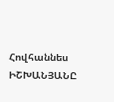Հովհաննես ԻՇԽԱՆՅԱՆԸ